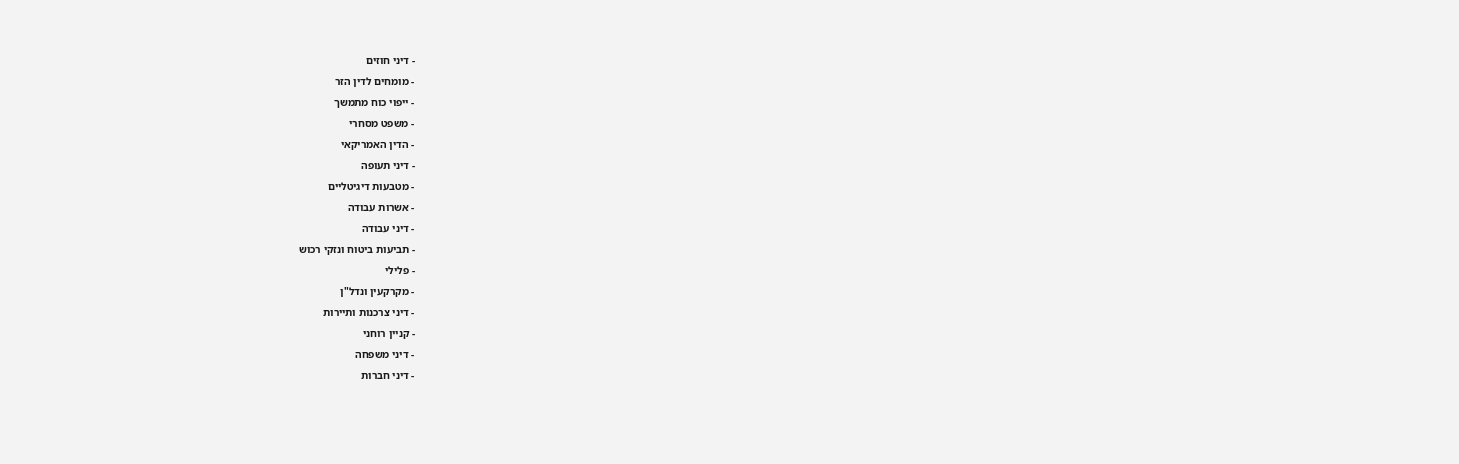- דיני חוזים
- מומחים לדין הזר
- ייפוי כוח מתמשך
- משפט מסחרי
- הדין האמריקאי
- דיני תעופה
- מטבעות דיגיטליים
- אשרות עבודה
- דיני עבודה
- תביעות ביטוח ונזקי רכוש
- פלילי
- מקרקעין ונדל"ן
- דיני צרכנות ותיירות
- קניין רוחני
- דיני משפחה
- דיני חברות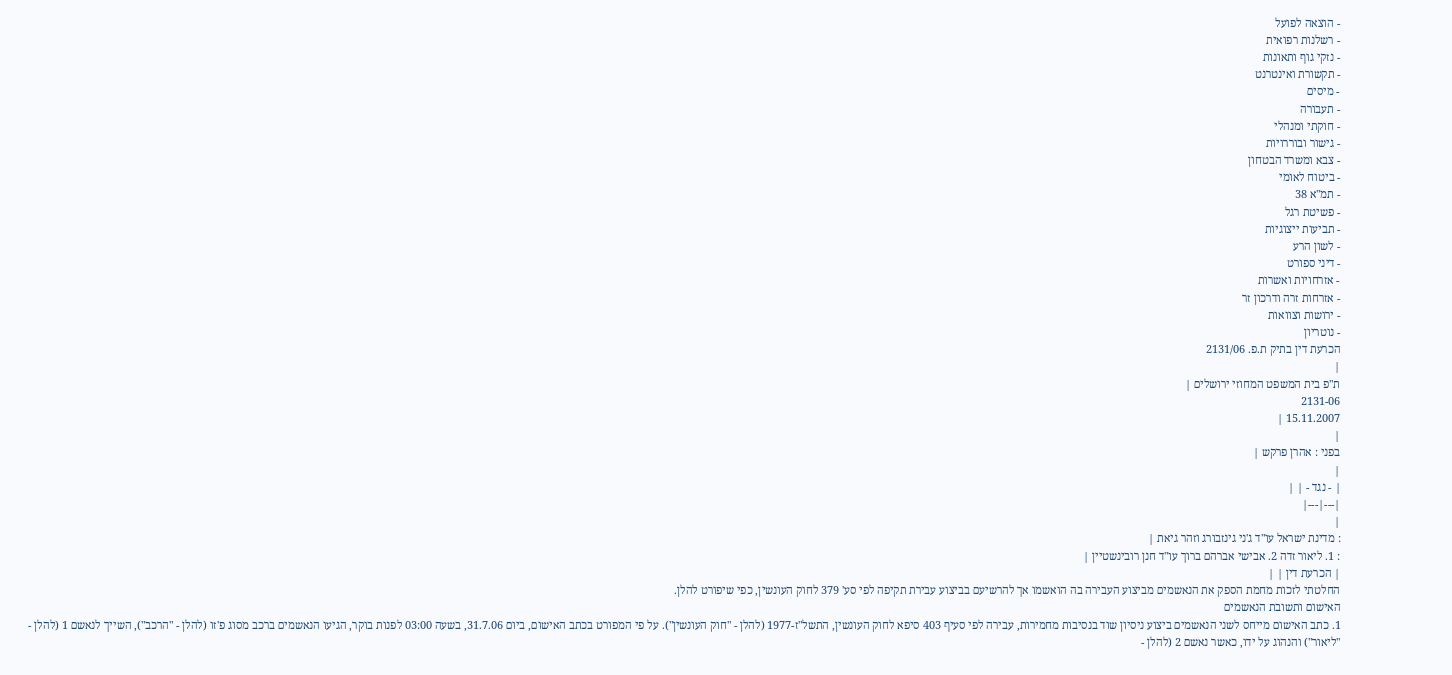- הוצאה לפועל
- רשלנות רפואית
- נזקי גוף ותאונות
- תקשורת ואינטרנט
- מיסים
- תעבורה
- חוקתי ומנהלי
- גישור ובוררויות
- צבא ומשרד הבטחון
- ביטוח לאומי
- תמ"א 38
- פשיטת רגל
- תביעות ייצוגיות
- לשון הרע
- דיני ספורט
- אזרחויות ואשרות
- אזרחות זרה ודרכון זר
- ירושות וצוואות
- נוטריון
הכרעת דין בתיק ת.פ. 2131/06
|
ת"פ בית המשפט המחוזי ירושלים |
2131-06
15.11.2007 |
|
בפני : אהרן פרקש |
|
| - נגד - | |
|---|---|
|
: מדינת ישראל עו"ד ג'ני גינזבורג וזהר גיאת |
: 1. ליאור זדה 2. אבישי אברהם ברוך עו"ד חנן רובינשטיין |
| הכרעת דין | |
החלטתי לזכות מחמת הספק את הנאשמים מביצוע העבירה בה הואשמו אך להרשיעם בביצוע עבירת תקיפה לפי סע' 379 לחוק העונשין, כפי שיפורט להלן.
האישום ותשובת הנאשמים
1. כתב האישום מייחס לשני הנאשמים ביצוע ניסיון שוד בנסיבות מחמירות, עבירה לפי סעיף 403 סיפא לחוק העונשין, התשל"ז-1977 (להלן - "חוק העונשין"). על פי המפורט בכתב האישום, ביום 31.7.06, בשעה 03:00 לפנות בוקר, הגיעו הנאשמים ברכב מסוג פ'זו (להלן - "הרכב"), השייך לנאשם 1 (להלן - "ליאור") והנהוג על ידו, כאשר נאשם 2 (להלן -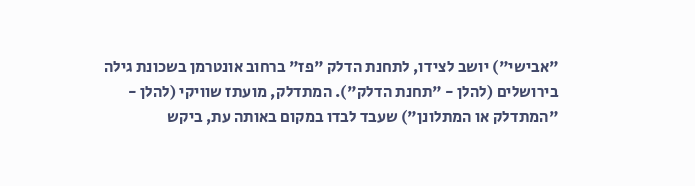"אבישי") יושב לצידו, לתחנת הדלק "פז" ברחוב אונטרמן בשכונת גילה בירושלים (להלן - "תחנת הדלק"). המתדלק, מועתז שוויקי (להלן - "המתדלק או המתלונן") שעבד לבדו במקום באותה עת, ביקש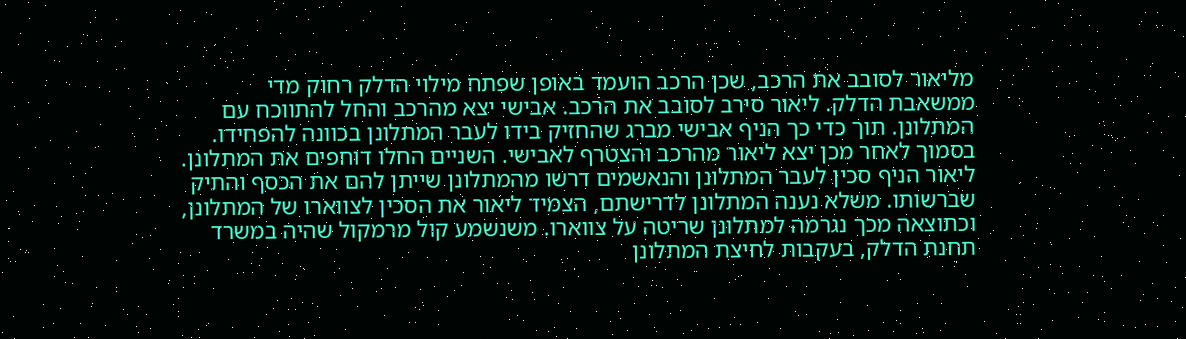מליאור לסובב את הרכב, שכן הרכב הועמד באופן שפתח מילוי הדלק רחוק מדי ממשאבת הדלק. ליאור סירב לסובב את הרכב. אבישי יצא מהרכב והחל להתווכח עם המתלונן. תוך כדי כך הניף אבישי מברג שהחזיק בידו לעבר המתלונן בכוונה להפחידו. בסמוך לאחר מכן יצא ליאור מהרכב והצטרף לאבישי. השניים החלו דוחפים את המתלונן. ליאור הניף סכין לעבר המתלונן והנאשמים דרשו מהמתלונן שייתן להם את הכסף והתיק שברשותו. משלא נענה המתלונן לדרישתם, הצמיד ליאור את הסכין לצווארו של המתלונן, וכתוצאה מכך נגרמה למתלונן שריטה על צווארו. משנשמע קול מרמקול שהיה במשרד תחנת הדלק, בעקבות לחיצת המתלונן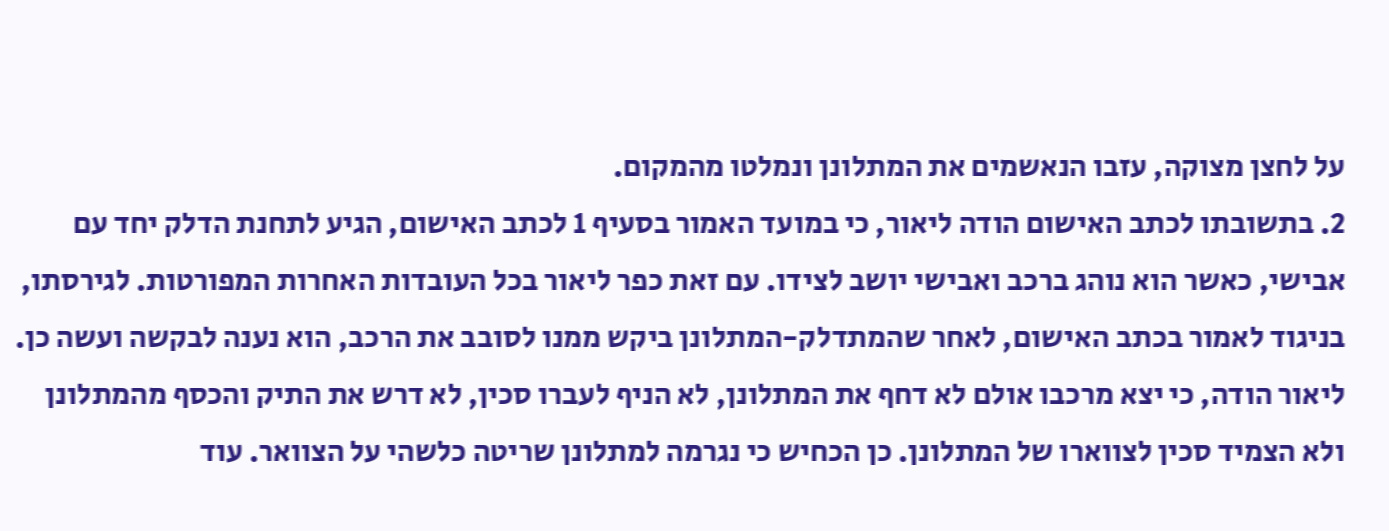על לחצן מצוקה, עזבו הנאשמים את המתלונן ונמלטו מהמקום.
2. בתשובתו לכתב האישום הודה ליאור, כי במועד האמור בסעיף 1 לכתב האישום, הגיע לתחנת הדלק יחד עם אבישי, כאשר הוא נוהג ברכב ואבישי יושב לצידו. עם זאת כפר ליאור בכל העובדות האחרות המפורטות. לגירסתו, בניגוד לאמור בכתב האישום, לאחר שהמתדלק-המתלונן ביקש ממנו לסובב את הרכב, הוא נענה לבקשה ועשה כן. ליאור הודה, כי יצא מרכבו אולם לא דחף את המתלונן, לא הניף לעברו סכין, לא דרש את התיק והכסף מהמתלונן ולא הצמיד סכין לצווארו של המתלונן. כן הכחיש כי נגרמה למתלונן שריטה כלשהי על הצוואר. עוד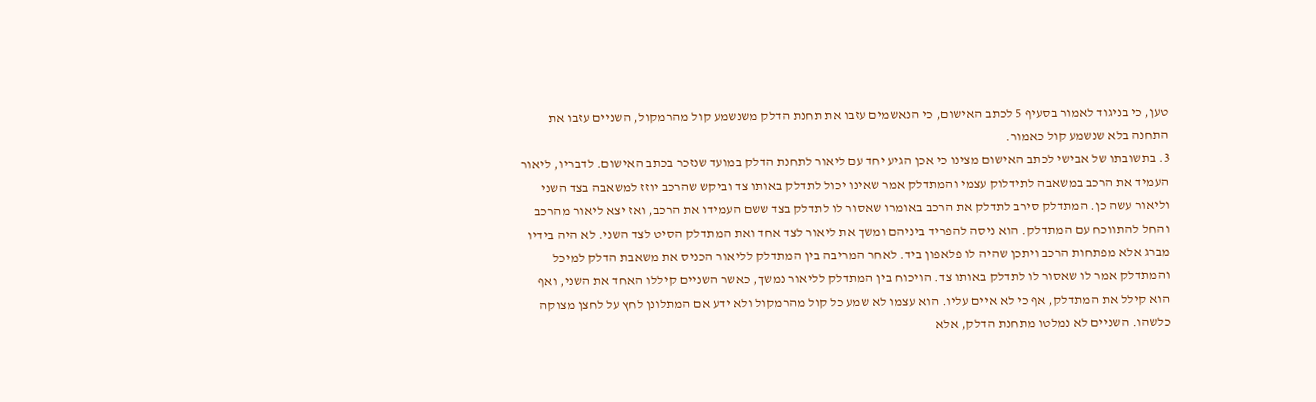טען, כי בניגוד לאמור בסעיף 5 לכתב האישום, כי הנאשמים עזבו את תחנת הדלק משנשמע קול מהרמקול, השניים עזבו את התחנה בלא שנשמע קול כאמור.
3. בתשובתו של אבישי לכתב האישום מצינו כי אכן הגיע יחד עם ליאור לתחנת הדלק במועד שנזכר בכתב האישום. לדבריו, ליאור העמיד את הרכב במשאבה לתידלוק עצמי והמתדלק אמר שאינו יכול לתדלק באותו צד וביקש שהרכב יוזז למשאבה בצד השני וליאור עשה כן. המתדלק סירב לתדלק את הרכב באומרו שאסור לו לתדלק בצד ששם העמידו את הרכב, ואז יצא ליאור מהרכב והחל להתווכח עם המתדלק. הוא ניסה להפריד ביניהם ומשך את ליאור לצד אחד ואת המתדלק הסיט לצד השני. לא היה בידיו מברג אלא מפתחות הרכב ויתכן שהיה לו פלאפון ביד. לאחר המריבה בין המתדלק לליאור הכניס את משאבת הדלק למיכל והמתדלק אמר לו שאסור לו לתדלק באותו צד. הויכוח בין המתדלק לליאור נמשך, כאשר השניים קיללו האחד את השני, ואף הוא קילל את המתדלק, אף כי לא איים עליו. הוא עצמו לא שמע כל קול מהרמקול ולא ידע אם המתלונן לחץ על לחצן מצוקה כלשהו. השניים לא נמלטו מתחנת הדלק, אלא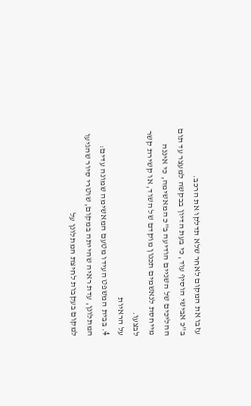עזבו את המקום לאחר שלא תדלקו את הרכב.
ב"כ אבישי הוסיף עוד, כי בעת הדיון בבקשה למעצר עד תום ההליכים של השניים הודיעה ב"כ המאשימה, כי איננה מייחסת לנאשמים תכנון מוקדם של השוד, או קשירת קשר לבצעו.
על הראיות
4. בבית המשפט העידו מטעם המאשימה שמונה עדים: המתלונן, עדת ראיה שהייתה במקום, שוטרי סיור שהגיעו למקום בעקבות לחיצת המתלונן על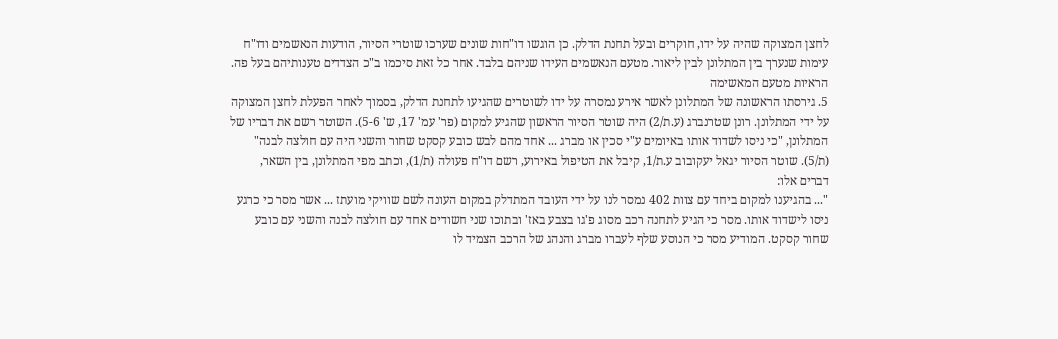לחצן המצוקה שהיה על ידו, חוקרים ובעל תחנת הדלק. כן הוגשו דו"חות שונים שערכו שוטרי הסיור, הודעות הנאשמים ודו"ח עימות שנערך בין המתלונן לבין ליאור. מטעם הנאשמים העידו שניהם בלבד. אחר כל זאת סיכמו ב"כ הצדדים טענותיהם בעל פה.
הראיות מטעם המאשימה
5. גירסתו הראשונה של המתלונן לאשר אירע נמסרה על ידו לשוטרים שהגיעו לתחנת הדלק, בסמוך לאחר הפעלת לחצן המצוקה על ידי המתלונן. רונן שטרנברג (ע.ת/2) היה שוטר הסיור הראשון שהגיע למקום (פר' עמ' 17, ש' 5-6). השוטר רשם את דבריו של המתלונן, "כי ניסו לשדוד אותו באיומים ע"י סכין או מברג ... אחד מהם לבש כובע קסקט שחור והשני היה עם חולצה לבנה" (ת/5). שוטר הסיור יגאל יעקובוב ע.ת/1, קיבל את הטיפול באירוע, רשם דו"ח פעולה (ת/1), וכתב מפי המתלונן, בין השאר, דברים אלו:
"... בהגיענו למקום ביחד עם צוות 402 נמסר לנו על ידי העובד המתדלק במקום העונה לשם שוויקי מועתז ... אשר מסר כי כרגע ניסו לישדוד אותו. מסר כי הגיע לתחנה רכב מסוג פ'גו בצבע באז' ובתוכו שני חשודים אחד עם חולצה לבנה והשני עם כובע שחור קסקט. המודיע מסר כי הנוסע שלף לעברו מברג והנהג של הרכב הצמיד לו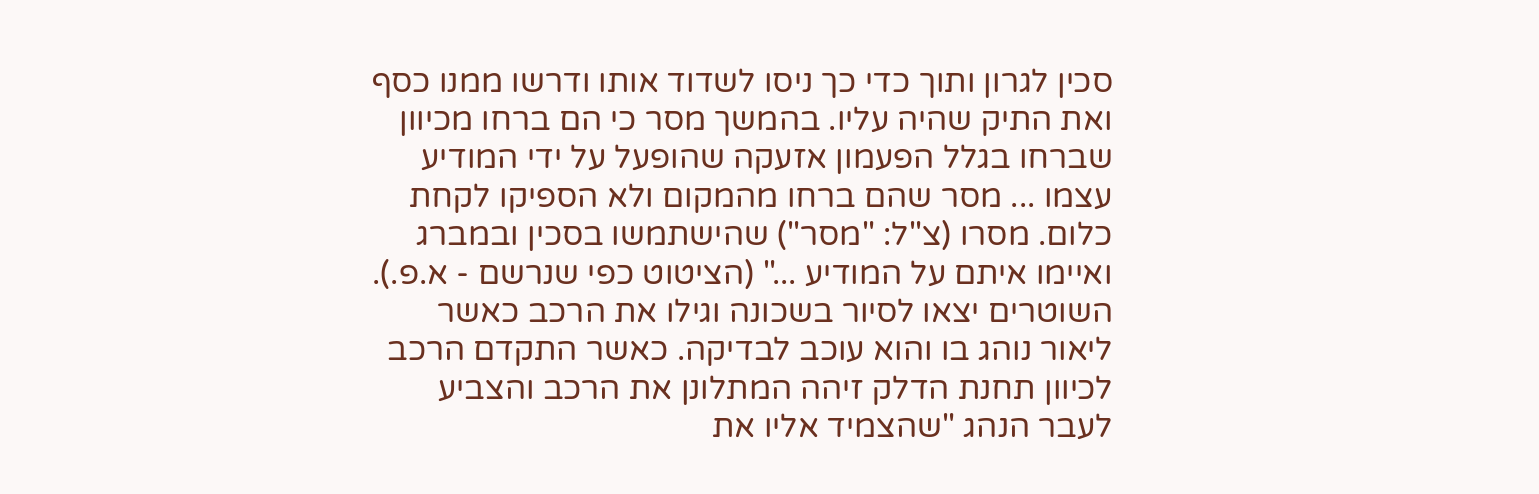סכין לגרון ותוך כדי כך ניסו לשדוד אותו ודרשו ממנו כסף ואת התיק שהיה עליו. בהמשך מסר כי הם ברחו מכיוון שברחו בגלל הפעמון אזעקה שהופעל על ידי המודיע עצמו ... מסר שהם ברחו מהמקום ולא הספיקו לקחת כלום. מסרו (צ"ל: "מסר") שהישתמשו בסכין ובמברג ואיימו איתם על המודיע ..." (הציטוט כפי שנרשם - א.פ.).
השוטרים יצאו לסיור בשכונה וגילו את הרכב כאשר ליאור נוהג בו והוא עוכב לבדיקה. כאשר התקדם הרכב לכיוון תחנת הדלק זיהה המתלונן את הרכב והצביע לעבר הנהג "שהצמיד אליו את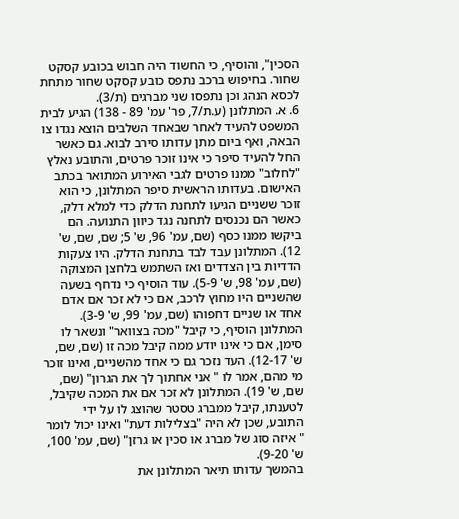הסכין", והוסיף, כי החשוד היה חבוש בכובע קסקט שחור. בחיפוש ברכב נתפס כובע קסקט שחור מתחת לכסא הנהג וכן נתפסו שני מברגים (ת/3).
6. א. המתלונן (ע.ת/7, פר' עמ' 89 - 138) הגיע לבית המשפט להעיד לאחר שבאחד השלבים הוצא נגדו צו הבאה, ואף ביום מתן עדותו סירב לבוא. גם כאשר החל להעיד סיפר כי אינו זוכר פרטים, והתובע נאלץ "לחלוב" ממנו פרטים לגבי האירוע המתואר בכתב האישום. בעדותו הראשית סיפר המתלונן, כי הוא זוכר ששניים הגיעו לתחנת הדלק כדי למלא דלק, כאשר הם נכנסים לתחנה נגד כיוון התנועה. הם ביקשו ממנו כסף (שם, עמ' 96, ש' 5; שם, שם, ש' 12). המתלונן עבד לבד בתחנת הדלק. היו צעקות הדדיות בין הצדדים ואז השתמש בלחצן המצוקה (שם, עמ' 98, ש' 5-9). עוד הוסיף כי נדחף בשעה שהשניים היו מחוץ לרכב, אם כי לא זכר אם אדם אחד או שניים דחפוהו (שם, עמ' 99, ש' 3-9). המתלונן הוסיף, כי קיבל "מכה בצוואר" ונשאר לו סימן, אם כי אינו יודע ממה קיבל מכה זו (שם, שם, ש' 12-17). העד נזכר גם כי אחד מהשניים, ואינו זוכר מי מהם, אמר לו " אני אחתוך לך את הגרון" (שם, שם, ש' 19). המתלונן לא זכר אם את המכה שקיבל, לטענתו, קיבל ממברג טסטר שהוצג לו על ידי התובע, שכן לא היה "בצלילות דעת" ואינו יכול לומר " איזה סוג של מברג או סכין או גרזן" (שם, עמ' 100, ש' 9-20).
בהמשך עדותו תיאר המתלונן את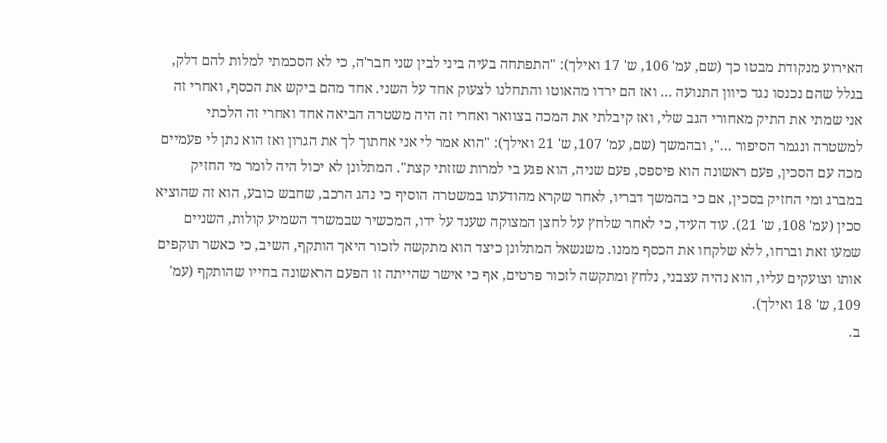האירוע מנקודת מבטו כך (שם, עמ' 106, ש' 17 ואילך): "התפתחה בעיה ביני לבין שני חבר'ה, כי לא הסכמתי למלות להם דלק, בגלל שהם נכנסו נגד כיוון התנועה ... ואז הם ירדו מהאוטו והתחלנו לצעוק אחד על השני. אחד מהם ביקש את הכסף, ואחרי זה אני שמתי את התיק מאחורי הגב שלי, ואז קיבלתי את המכה בצוואר ואחרי זה היה משטרה הביאה אחד ואחרי זה הלכתי למשטרה ונגמר הסיפור ...", ובהמשך (שם, עמ' 107, ש' 21 ואילך): "הוא אמר לי אני אחתוך לך את הגרון ואז הוא נתן לי פעמיים מכה עם הסכין, פעם ראשונה הוא פיספס, פעם שניה, הוא פגע בי למרות שזזתי קצת". המתלונן לא יכול היה לומר מי החזיק במברג ומי החזיק בסכין, אם כי בהמשך דבריו, לאחר שקרא מהודעתו במשטרה הוסיף כי נהג הרכב, שחבש כובע, הוא זה שהוציא סכין (עמ' 108, ש' 21). עוד העיד, כי לאחר שלחץ על לחצן המצוקה שענד על ידו, המכשיר שבמשרד השמיע קולות, השניים שמעו זאת וברחו, ללא שלקחו את הכסף ממנו. משנשאל המתלונן כיצד הוא מתקשה לזכור היאך הותקף, השיב, כי כאשר תוקפים אותו וצועקים עליו, הוא נהיה עצבני, נלחץ ומתקשה לזכור פרטים, אף כי אישר שהייתה זו הפעם הראשונה בחייו שהותקף (עמ' 109, ש' 18 ואילך).
ב.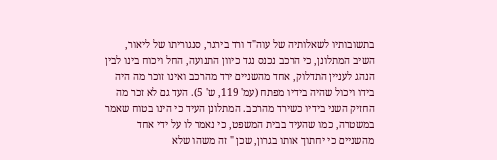בתשובותיו לשאלותיה של עוה"ד ורד בירגר, סנגוריתו של ליאור, השיב המתלונן, כי הרכב נכנס נגד כיוון התנועה, החל ויכוח בינו לבין הנהג לעניין התדלוק, אחד מהשניים ירד מהרכב ואינו זוכר מה היה בידו ויכול שהיה בידיו מפתח (עמ' 119, ש' 5). העד גם לא זכר מה החזיק השני בידיו כשירד מהרכב. המתלונן העיד כי הינו בטוח שאמר במשטרה, כמו שהעיד בבית המשפט, כי נאמר לו על ידי אחד מהשניים כי יחתוך אותו בגרון, שכן " זה משהו שלא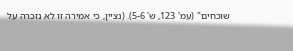שוכחים" (עמ' 123, ש' 5-6). (נציין, כי אמירה זו לא נזכרה על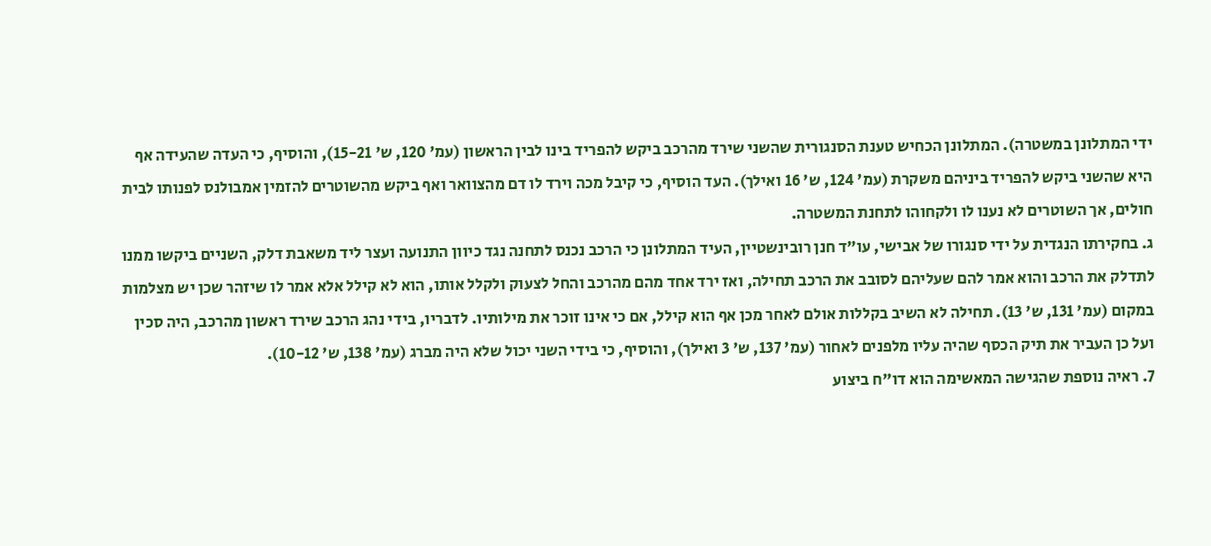ידי המתלונן במשטרה). המתלונן הכחיש טענת הסנגורית שהשני שירד מהרכב ביקש להפריד בינו לבין הראשון (עמ' 120, ש' 15-21), והוסיף, כי העדה שהעידה אף היא שהשני ביקש להפריד ביניהם משקרת (עמ' 124, ש' 16 ואילך). העד הוסיף, כי קיבל מכה וירד לו דם מהצוואר ואף ביקש מהשוטרים להזמין אמבולנס לפנותו לבית חולים, אך השוטרים לא נענו לו ולקחוהו לתחנת המשטרה.
ג. בחקירתו הנגדית על ידי סנגורו של אבישי, עו"ד חנן רובינשטיין, העיד המתלונן כי הרכב נכנס לתחנה נגד כיוון התנועה ועצר ליד משאבת דלק, השניים ביקשו ממנו לתדלק את הרכב והוא אמר להם שעליהם לסובב את הרכב תחילה, ואז ירד אחד מהם מהרכב והחל לצעוק ולקלל אותו, הוא לא קילל אלא אמר לו שיזהר שכן יש מצלמות במקום (עמ' 131, ש' 13). תחילה לא השיב בקללות אולם לאחר מכן אף הוא קילל, אם כי אינו זוכר את מילותיו. לדבריו, בידי נהג הרכב שירד ראשון מהרכב, היה סכין ועל כן העביר את תיק הכסף שהיה עליו מלפנים לאחור (עמ' 137, ש' 3 ואילך), והוסיף, כי בידי השני יכול שלא היה מברג (עמ' 138, ש' 10-12).
7. ראיה נוספת שהגישה המאשימה הוא דו"ח ביצוע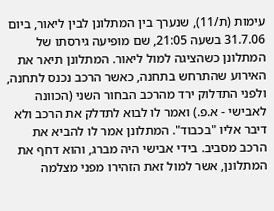עימות (ת/11), שנערך בין המתלונן לבין ליאור, ביום 31.7.06 בשעה 21:05, שם מופיעה גירסתו של המתלונן כשהציגה למול ליאור. המתלונן תיאר את האירוע שהתרחש בתחנה, כאשר הרכב נכנס לתחנה, ולפני התדלוק ירד מהרכב הבחור השני (הכוונה לאבישי - א.פ.) ואמר לו לבוא לתדלק את הרכב ולא דיבר אליו "בכבוד". המתלונן אמר לו להביא את הרכב מסביב. בידי אבישי היה מברג, והוא דחף את המתלונן, אשר למול זאת הזהירו מפני מצלמה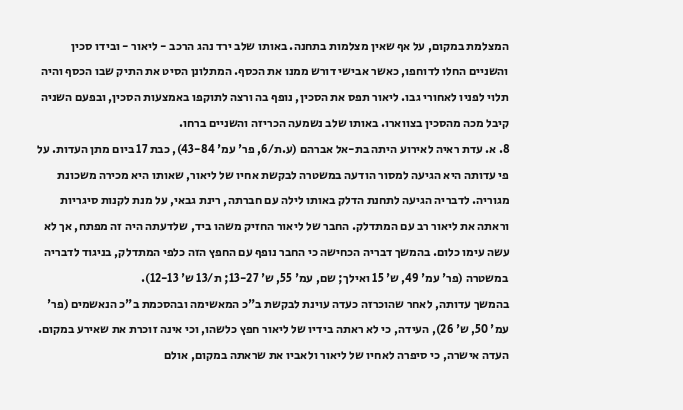המצלמת במקום, על אף שאין מצלמות בתחנה. באותו שלב ירד נהג הרכב - ליאור - ובידו סכין והשניים החלו לדוחפו, כאשר אבישי דורש ממנו את הכסף. המתלונן הסיט את התיק שבו הכסף והיה תלוי לפניו לאחורי גבו. ליאור תפס את הסכין, נופף בה ורצה לתוקפו באמצעות הסכין, ובפעם השניה קיבל מכה מהסכין בצווארו. באותו שלב נשמעה הכריזה והשניים ברחו.
8. א. עדת ראיה לאירוע היתה בת-אל אברהם (ע.ת/6, פר' עמ' 43-84), כבת 17 ביום מתן העדות. על פי עדותה היא הגיעה למסור הודעה במשטרה לבקשת אחיו של ליאור, שאותו היא מכירה משכונת מגוריה. לדבריה הגיעה לתחנת הדלק באותו לילה עם חברתה, רינת גבאי, על מנת לקנות סיגריות וראתה את ליאור רב עם המתדלק. החבר של ליאור החזיק משהו ביד, שלדעתה היה זה מפתח, אך לא עשה עימו כלום. בהמשך דבריה הכחישה כי החבר נופף עם החפץ הזה כלפי המתדלק, בניגוד לדבריה במשטרה (פר' עמ' 49, ש' 15 ואילך; שם, עמ' 55, ש' 13-27; ת/13 ש' 12-13).
בהמשך עדותה, לאחר שהוכרזה כעדה עוינת לבקשת ב"כ המאשימה ובהסכמת ב"כ הנאשמים (פר' עמ' 50, ש' 26), העידה, כי לא ראתה בידיו של ליאור חפץ כלשהו, וכי אינה זוכרת את שאירע במקום. העדה אישרה, כי סיפרה לאחיו של ליאור ולאביו את שראתה במקום, אולם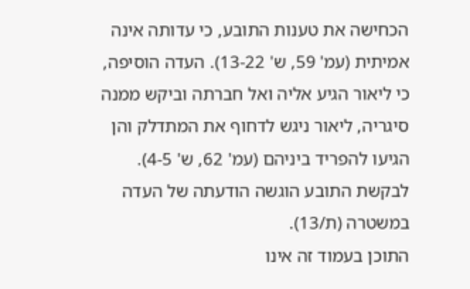הכחישה את טענות התובע, כי עדותה אינה אמיתית (עמ' 59, ש' 13-22). העדה הוסיפה, כי ליאור הגיע אליה ואל חברתה וביקש ממנה סיגריה, ליאור ניגש לדחוף את המתדלק והן הגיעו להפריד ביניהם (עמ' 62, ש' 4-5). לבקשת התובע הוגשה הודעתה של העדה במשטרה (ת/13).
התוכן בעמוד זה אינו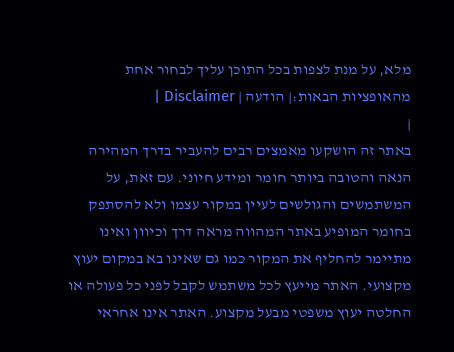מלא, על מנת לצפות בכל התוכן עליך לבחור אחת מהאופציות הבאות:| הודעה | Disclaimer |
|
באתר זה הושקעו מאמצים רבים להעביר בדרך המהירה הנאה והטובה ביותר חומר ומידע חיוני. עם זאת, על המשתמשים והגולשים לעיין במקור עצמו ולא להסתפק בחומר המופיע באתר המהווה מראה דרך וכיוון ואינו מתיימר להחליף את המקור כמו גם שאינו בא במקום יעוץ מקצועי. האתר מייעץ לכל משתמש לקבל לפני כל פעולה או החלטה יעוץ משפטי מבעל מקצוע. האתר אינו אחראי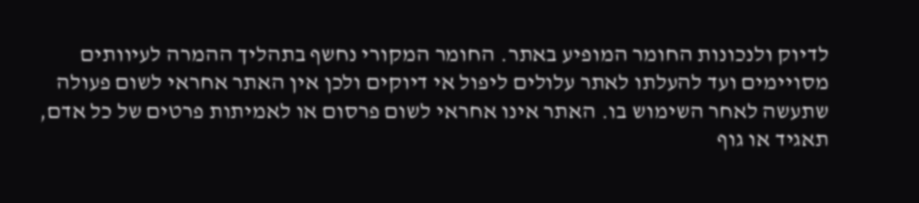לדיוק ולנכונות החומר המופיע באתר. החומר המקורי נחשף בתהליך ההמרה לעיוותים מסויימים ועד להעלתו לאתר עלולים ליפול אי דיוקים ולכן אין האתר אחראי לשום פעולה שתעשה לאחר השימוש בו. האתר אינו אחראי לשום פרסום או לאמיתות פרטים של כל אדם, תאגיד או גוף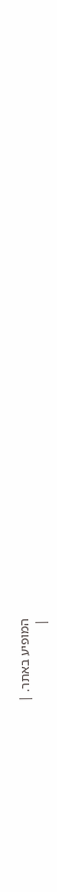המופיע באתר. |
|